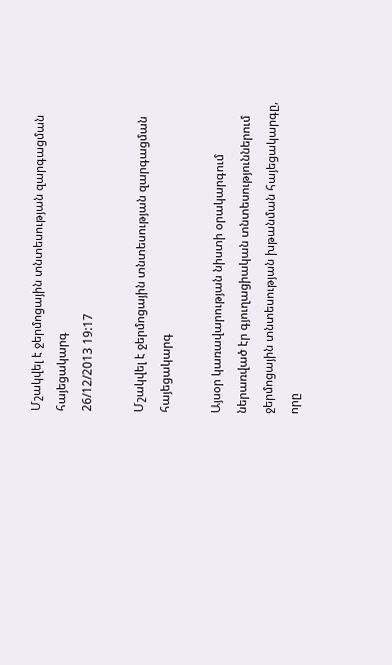Մշակվել է ջերմոցային տնտեսության զարգացման հայեցակարգ
26/12/2013 19:17

Մշակվել է ջերմոցային տնտեսության զարգացման հայեցակարգ

Այսօր կառավարության նիստի օրակարգում ներառված էր գյուղացիական տնտեսություններում ջերմոցային տնտեսության խթանման հայեցակարգը, որը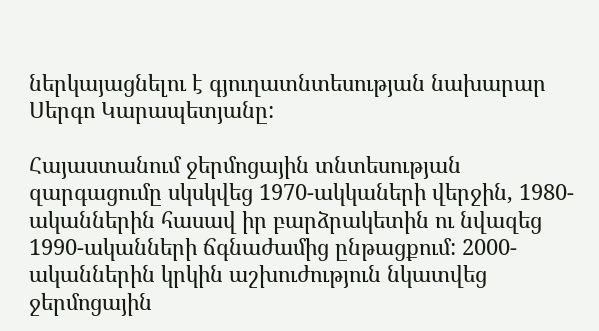ներկայացնելու է գյուղատնտեսության նախարար Սերգո Կարապետյանը:

Հայաստանում ջերմոցային տնտեսության զարգացումը սկսկվեց 1970-ակկաների վերջին, 1980-ականներին հասավ իր բարձրակետին ու նվազեց 1990-ականների ճգնաժամից ընթացքում: 2000-ականներին կրկին աշխուժություն նկատվեց ջերմոցային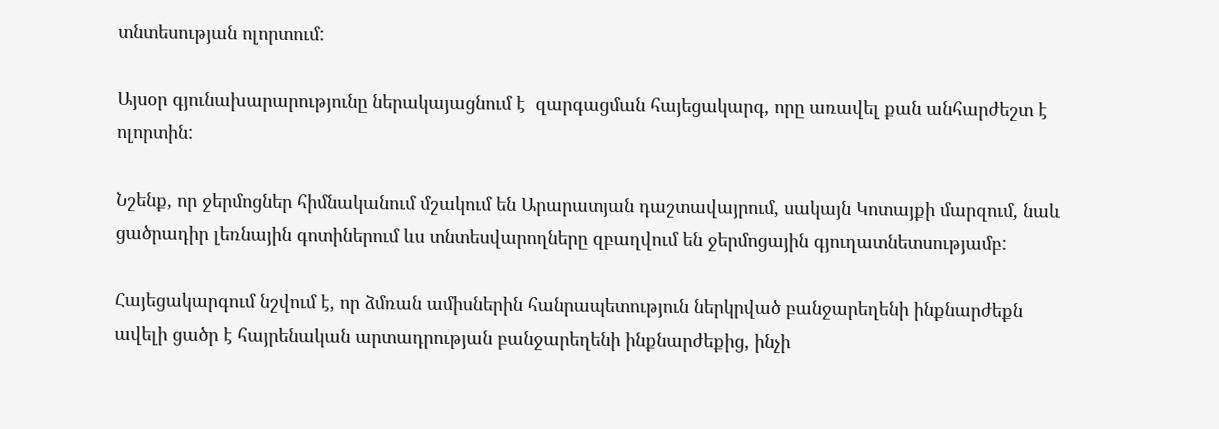տնտեսության ոլորտում:

Այսօր գյունախարարությունը ներակայացնում է  զարգացման հայեցակարգ, որը առավել քան անհարժեշտ է ոլորտին:

Նշենք, որ ջերմոցներ հիմնականում մշակում են Արարատյան դաշտավայրում, սակայն Կոտայքի մարզում, նաև ցածրադիր լեռնային գոտիներում ևս տնտեսվարողները զբաղվում են ջերմոցային գյուղատնետսությամբ:

Հայեցակարգում նշվում է, որ ձմռան ամիսներին հանրապետություն ներկրված բանջարեղենի ինքնարժեքն ավելի ցածր է հայրենական արտադրության բանջարեղենի ինքնարժեքից, ինչի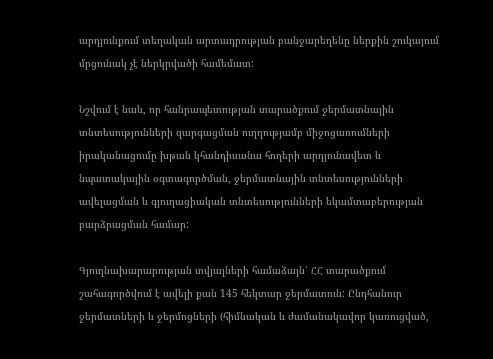արդյունքում տեղական արտադրության բանջարեղենը ներքին շուկայում մրցունակ չէ ներկրվածի համեմատ:

Նշվում է նաև, որ հանրապետության տարածքում ջերմատնային տնտեսությունների զարգացման ուղղությամբ միջոցառումների իրականացումը խթան կհանդիսանա հողերի արդյունավետ և նպատակային օգտագործման, ջերմատնային տնտեսությունների ավելացման և գյուղացիական տնտեսությունների եկամտաբերության բարձրացման համար:

Գյուղնախարարության տվյալների համաձայն՝ ՀՀ տարածքում շահագործվում է ավելի քան 145 հեկտար ջերմատուն: Ընդհանուր ջերմատների և ջերմոցների (հիմնական և ժամանակավոր կառուցված,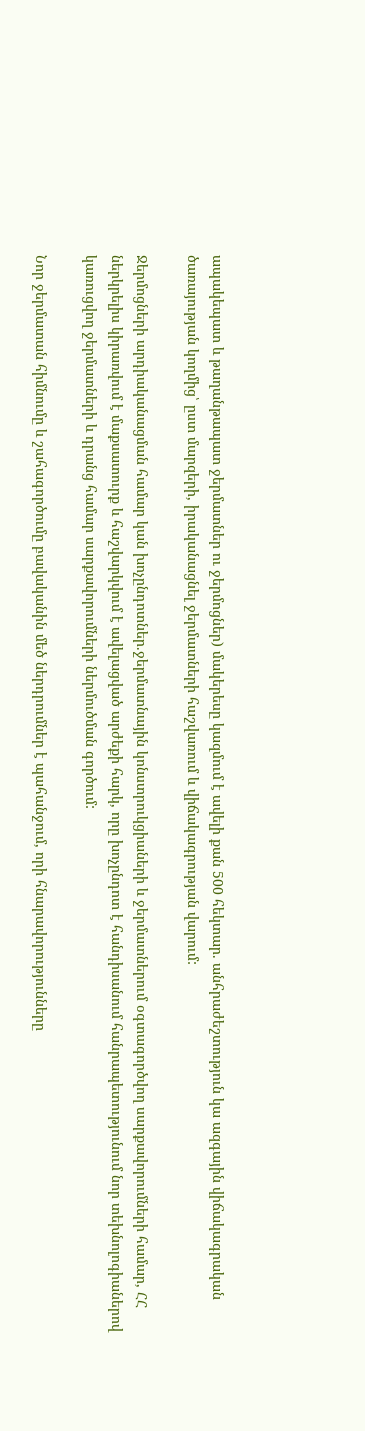ապակեպատ և թաղանթապատ ջերմատներ ու ջերմոցներ) մակերեսը կազմում է ավելի քան 500 հեկտար. անհրաժեշտություն կա ազգային վիճակագրական ծառայության կողմից՝ ըստ մարզերի, իրականացնել ջերմատների հաշվառում և վիճակագրության վարում:

Ջերմոցների արդիականացման համար կան խոչընդոտներ.ջերմատնային կոնստրուկցիաների և ջերմատներում օգտագործվող սարքավորումների համար, ՀՀ ներկրելիս կիրառվում է մաքսատուրք և հաշվարկվում է ավելացված արժեքի հարկ, որը խոչընդոտ է հանդիսանում հանրապետությունում նոր տեխնոլոգիաներով կառուցվող ջերմատների և դրանց համար սարքավորումների ներմուծման գործում:

Նոր ջերմատան հիմնումը և շահագործումը բավականին մեծ ներդրումներ է պահանջում, որի հնարավորությունները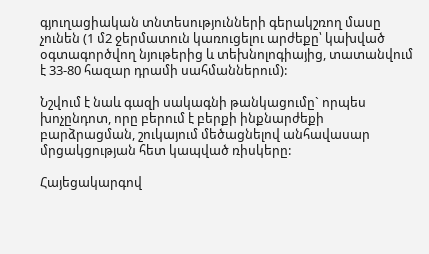գյուղացիական տնտեսությունների գերակշռող մասը չունեն (1 մ2 ջերմատուն կառուցելու արժեքը՝ կախված օգտագործվող նյութերից և տեխնոլոգիայից, տատանվում է 33-80 հազար դրամի սահմաններում):

Նշվում է նաև գազի սակագնի թանկացումը` որպես խոչընդոտ, որը բերում է բերքի ինքնարժեքի բարձրացման, շուկայում մեծացնելով անհավասար մրցակցության հետ կապված ռիսկերը:

Հայեցակարգով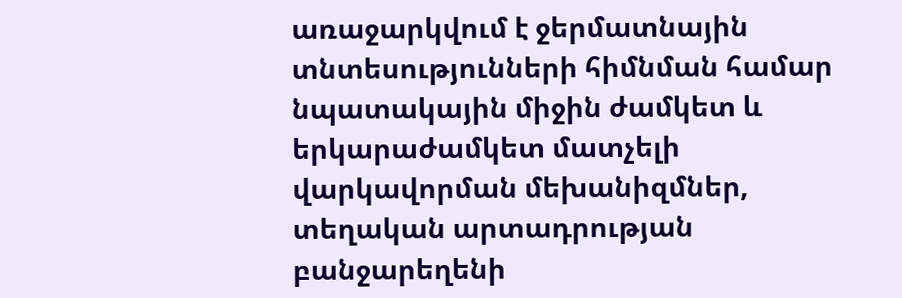առաջարկվում է ջերմատնային տնտեսությունների հիմնման համար նպատակային միջին ժամկետ և երկարաժամկետ մատչելի վարկավորման մեխանիզմներ, տեղական արտադրության բանջարեղենի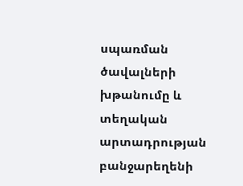սպառման ծավալների խթանումը և տեղական արտադրության բանջարեղենի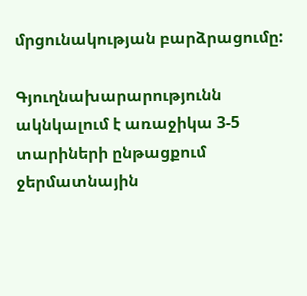մրցունակության բարձրացումը:

Գյուղնախարարությունն ակնկալում է առաջիկա 3-5 տարիների ընթացքում ջերմատնային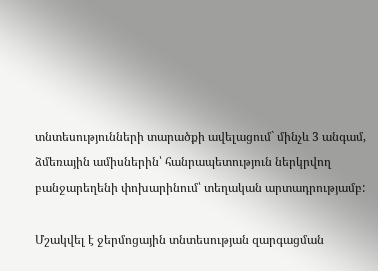տնտեսությունների տարածքի ավելացում` մինչև 3 անգամ, ձմեռային ամիսներին՝ հանրապետություն ներկրվող բանջարեղենի փոխարինում՝ տեղական արտադրությամբ:

Մշակվել է ջերմոցային տնտեսության զարգացման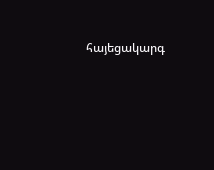հայեցակարգ